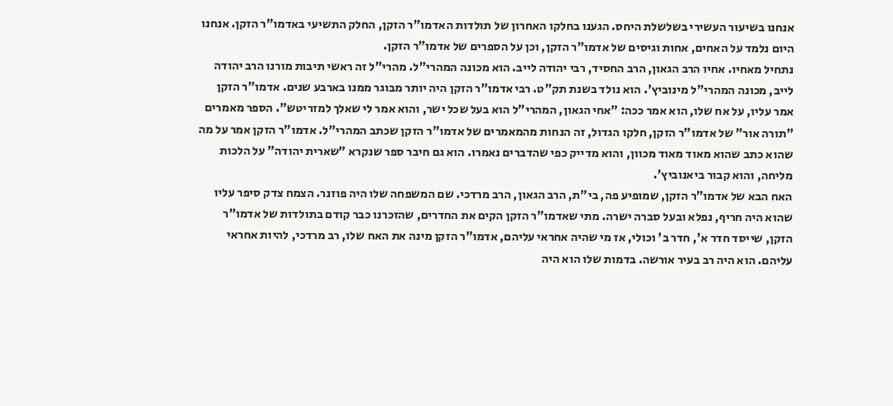אנחנו בשיעור העשירי בשלשלת היחס. הגענו בחלקו האחרון של תולדות האדמו"ר הזקן, החלק התשיעי באדמו"ר הזקן. אנחנו היום נלמד על האחים, אחות וגיסים של אדמו"ר הזקן, וכן על הספרים של אדמו"ר הזקן.
נתחיל מאחיו. אחיו הרב הגאון, הרב החסיד, רבי יהודה לייב. הוא מכונה המהרי"ל. מהרי"ל זה ראשי תיבות מורנו הרב יהודה לייב, מכונה המהרי"ל מינוביץ'. הוא נולד בשנת תק"ט. רבי אדמו"ר הזקן היה יותר מבוגר ממנו בארבע שנים. אדמו"ר הזקן אמר עליו, על אח שלו, הוא אמר ככה: "אחי הגאון, המהרי"ל הוא בעל שכל ישר, והוא אמר לי שאלך למזריטש". הספר מאמרים "תורה אור" של אדמו"ר הזקן, חלקו הגדול, זה הנחות מהמאמרים של אדמו"ר הזקן שכתב המהרי"ל. אדמו"ר הזקן אמר על מה שהוא כתב שהוא מאוד מאוד מכוון, והוא מדייק כפי שהדברים נאמרו. הוא גם חיבר ספר שנקרא "שארית יהודה" על הלכות מליחה, והוא קבור ביאנוביץ'.
האח הבא של אדמו"ר הזקן, שמופיע פה, בי"ת, הרב הגאון, הרב מרדכי. שם המשפחה שלו היה פוזנר. הצמח צדק סיפר עליו שהוא היה חריף, נפלא ובעל סברה ישרה. מתי שאדמו"ר הזקן הקים את החדרים, שהזכרנו כבר קודם בתולדות של אדמו"ר הזקן, שייסד חדר א', חדר ב' וכולי, אז מי שהיה אחראי עליהם, אדמו"ר הזקן מינה את האח שלו, רב מרדכי, להיות אחראי עליהם. הוא היה רב בעיר אורשה. בדמות שלו הוא היה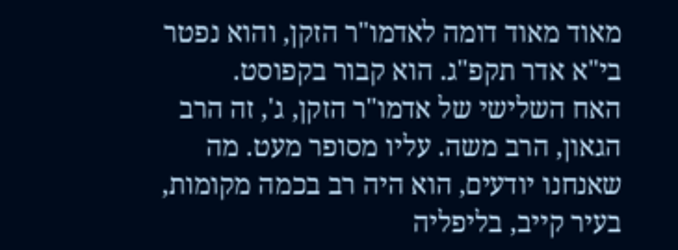מאוד מאוד דומה לאדמו"ר הזקן, והוא נפטר בי"א אדר תקפ"ג. הוא קבור בקפוסט.
האח השלישי של אדמו"ר הזקן, ג', זה הרב הגאון, הרב משה. עליו מסופר מעט. מה שאנחנו יודעים, הוא היה רב בכמה מקומות, בעיר קייב, בליפליה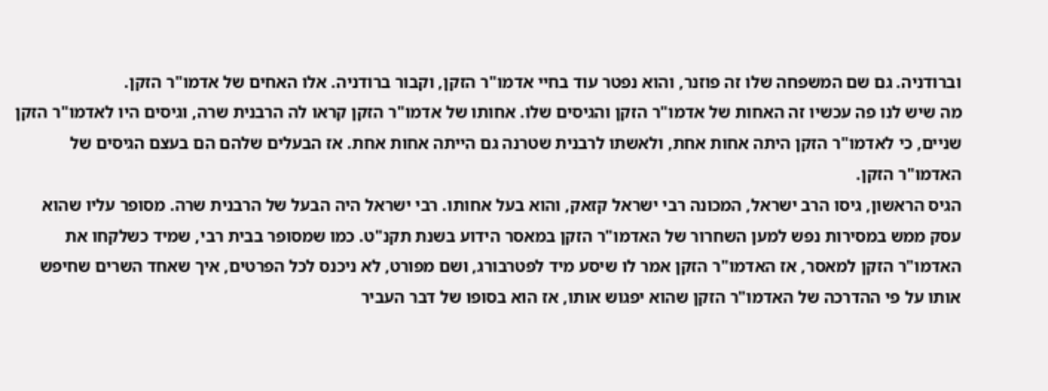וברודניה. גם שם המשפחה שלו זה פוזנר, והוא נפטר עוד בחיי אדמו"ר הזקן, וקבור ברודניה. אלו האחים של אדמו"ר הזקן.
מה שיש לנו פה עכשיו זה האחות של אדמו"ר הזקן והגיסים שלו. אחותו של אדמו"ר הזקן קראו לה הרבנית שרה, וגיסים היו לאדמו"ר הזקן שניים, כי לאדמו"ר הזקן היתה אחות אחת, ולאשתו לרבנית שטרנה גם הייתה אחות אחת. אז הבעלים שלהם הם בעצם הגיסים של האדמו"ר הזקן.
הגיס הראשון, גיסו הרב ישראל, המכונה רבי ישראל קזאק, והוא בעל אחותו. רבי ישראל היה הבעל של הרבנית שרה. מסופר עליו שהוא עסק ממש במסירות נפש למען השחרור של האדמו"ר הזקן במאסר הידוע בשנת תקנ"ט. כמו שמסופר בבית רבי, שמיד כשלקחו את האדמו"ר הזקן למאסר, אז האדמו"ר הזקן אמר לו שיסע מיד לפטרבורג, ושם מפורט, לא ניכנס לכל הפרטים, איך שאחד השרים שחיפש אותו על פי ההדרכה של האדמו"ר הזקן שהוא יפגוש אותו, אז הוא בסופו של דבר העביר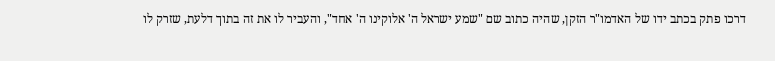דרכו פתק בכתב ידו של האדמו"ר הזקן, שהיה כתוב שם "שמע ישראל ה' אלוקינו ה' אחד", והעביר לו את זה בתוך דלעת, שזרק לו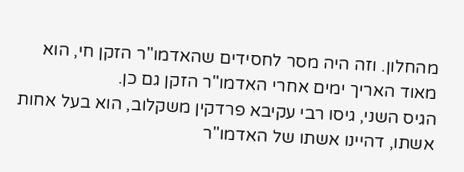מהחלון. וזה היה מסר לחסידים שהאדמו"ר הזקן חי, הוא מאוד האריך ימים אחרי האדמו"ר הזקן גם כן.
הגיס השני, גיסו רבי עקיבא פרדקין משקלוב, הוא בעל אחות אשתו, דהיינו אשתו של האדמו"ר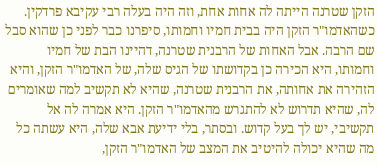הזקן שטרנה הייתה לה אחות אחת, וזה היה בעלה רבי עקיבא פרדקין. כשהאדמו"ר הזקן היה בבית חמיו וחמותו, סיפרנו כבר לפני כן שהוא סבל שם הרבה. אבל האחות של הרבנית שטרנה, דהיינו הבת של חמיו וחמותו, היא הכירה כן בקדושתו של הגיס שלה, של האדמו"ר הזקן, והיא הזהירה את אחותה, את הרבנית שטרנה, שהיא לא תקשיב למה שאומרים לה, שהיא תדרוש לא להתגרש מהאדמו"ר הזקן. היא אמרה לה אל תקשיבי, יש לך בעל קדוש. ובסתר, בלי ידיעת אבא שלה, היא עשתה כל מה שהיא יכולה להיטיב את המצב של האדמו"ר הזקן,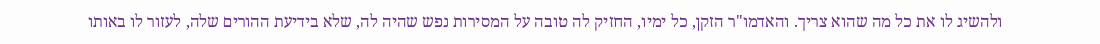ולהשיג לו את כל מה שהוא צריך. והאדמו"ר הזקן, כל ימיו, החזיק לה טובה על המסירות נפש שהיה לה, שלא בידיעת ההורים שלה, לעזור לו באותו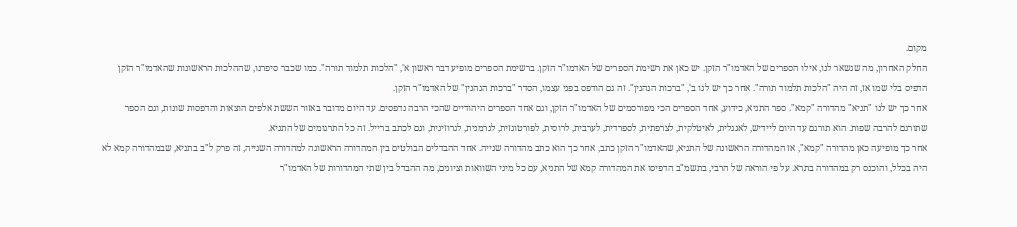מקום.
החלק האחרון, מה שנשאר לנו, אילו הספרים של האדמו"ר הזקן. יש כאן את רשימת הספרים של האדמו"ר הזקן. ברשימת הספרים מופיע דבר ראשון א', "הלכות תלמוד תורה". כמו שכבר סיפרנו, שההלכות הראשונות שהאדמו"ר הזקן הדפיס בלי שמו אז, זה היה "הלכות תלמוד תורה". אחר כך יש לנו ב', "ברכות הנהנין". זה גם הודפס בפני עצמו, הסדר "ברכות הנהנין" של האדמו"ר הזקן.
אחר כך יש לנו "תניא" מהדורה "קמא". ספר התניא, כידוע, אחד הספרים הכי מפורסמים של האדמו"ר הזקן, וגם אחד הספרים היהודיים שהכי הרבה נדפסים. עד היום מדובר באזור הששת אלפים הוצאות והדפסות שונות, וגם הספר שתורגם להרבה שפות. הוא תורגם עד היום ליידיש, לאנגלית, לאיטלקית, לצרפתית, לספרדית, לערבית, לרוסית, לפורטוגזית, לגרמנית, לגרוזינית, וגם לכתב ברייל. זה כל התרגומים של התניא.
אחר כך מופיעה כאן מהדורה "קמא", אז המהדורה הראשונה של התניא, שהאדמו"ר הזקן כתב, אחר כך הוא כתב מהדורה שנייה. אחד ההבדלים הבולטים בין המהדורה הראשונה למהדורה השנייה, זה פרק ל"ב בתניא, שבמהדורה קמא לא היה בכלל, והוכנס רק במהדורה בתרא. על פי הוראה של הרבי, בתשמ"ב הדפיסו את המהדורה קמא של התניא, עם כל מיני השוואות וציונים, מה ההבדל בין שתי המהדורות של האדמו"ר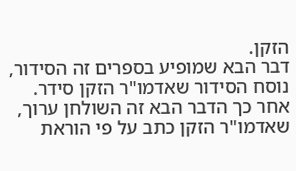הזקן.
דבר הבא שמופיע בספרים זה הסידור, נוסח הסידור שאדמו"ר הזקן סידר. אחר כך הדבר הבא זה השולחן ערוך, שאדמו"ר הזקן כתב על פי הוראת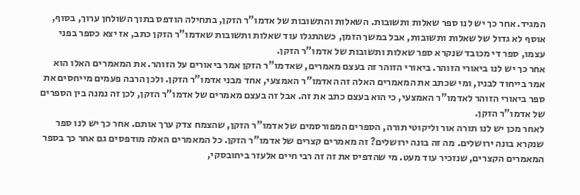המגיד. אחר כך יש לנו ספר שאלות ותשובות. השאלות והתשובות של אדמו"ר הזקן, בתחילה הודפס בתוך השולחן ערוך, בסוף, אוסף לא גדול של שאלות ותשובות, אבל במשך הזמן, כשהתגלו עוד שאלות ותשובות שאדמו"ר הזקן כתב, אז יצא כספר בפני עצמו, ספר די מכובד שנקרא ספר שאלות ותשובות של אדמו"ר הזקן.
אחר כך יש לנו ביאורי הזוהר. ביאורי הזוהר זה בעצם מאמרים, שאדמו"ר הזקן אמר ביאורים על הזוהר. את המאמרים האלו הוא אמר בייחוד לבניו, ומי שכתב את המאמרים האלה זה האדמו"ר האמצעי, אחד מבני אדמו"ר הזקן. ולכן הרבה פעמים מייחסים את ספר ביאורי הזוהר לאדמו"ר האמצעי, כי הוא בעצם כתב את זה. אבל זה בעצם מאמרים של אדמו"ר הזקן, לכן זה נמנה בין הספרים של אדמו"ר הזקן.
לאחר מכן יש לנו תורה אור וליקוטי תורה, הספרים המפורסמים של אדמו"ר הזקן, שהצמח צדק ערך אותם. אחר כך יש לנו ספר שנקרא בונה ירושלים. מה זה בונה ירושלים? זה מאמרים קצרים של אדמו"ר הזקן. כל המאמרים האלה מודפסים גם אחר כך בספר המאמרים הקצרים, שנזכיר עוד מעט. מי שהדפיס את זה זה רבי חיים אלעזר ביחובסקי,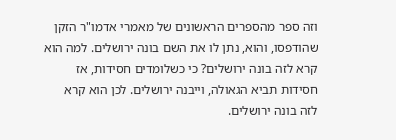וזה ספר מהספרים הראשונים של מאמרי אדמו"ר הזקן שהודפסו, והוא, נתן לו את השם בונה ירושלים. למה הוא קרא לזה בונה ירושלים? כי כשלומדים חסידות, אז חסידות תביא הגאולה, וייבנה ירושלים. לכן הוא קרא לזה בונה ירושלים.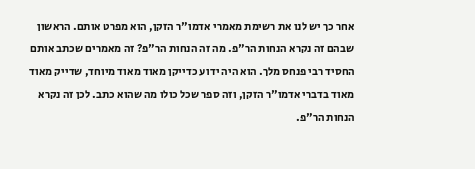אחר כך יש לנו את רשימת מאמרי אדמו"ר הזקן, הוא מפרט אותם. הראשון שבהם זה נקרא הנחות הר"פ. מה זה הנחות הר"פ? זה מאמרים שכתב אותם החסיד רבי פנחס מלך. הוא היה ידוע כדייקן מאוד מאוד מיוחד, שדייק מאוד מאוד בדברי אדמו"ר הזקן, וזה ספר שכל כולו מה שהוא כתב. לכן זה נקרא הנחות הר"פ.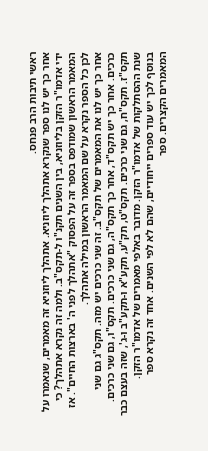ראשי תיבות הרב פנחס.
אחר כך יש לנו ספר שנקרא אתהלך ליוזניא. אתהלך ליוזניא זה מאמרים, שנאמרו על ידי אדמו"ר הזקן בליוזניא, בין השנים תקנ"ו ל-תקס"ב. ולמה זה נקרא אתהלך? כי המאמר הראשון שמודפס בספר זה על הפסוק "אתהלך לפני ה' בארצות החיים". אז לכן כל הספר נקרא על שם המאמר הראשון במילה אתהלך.
אחר כך יש לנו את המאמרים של תקס"ב. זה שני כרכים יש מזה. תקס"ג גם שני כרכים. אחר כך יש תקס"ד, אחר כך תקס"ה, גם שני כרכים. תקס"ו, גם שני כרכים. תקס"ז. תקס"ח, גם שני כרכים. תקס"ט, תק"ע, תקע"א ו-תקע"ב ו-ג', שזה בעצם כבר שנת ההסתלקות של אדמו"ר הזקן. מדובר באלפי מאמרים של אדמו"ר הזקן.
בנוסף לכך יש עוד ספרים ייחודיים, שהם לא לפי השנים. אחד זה נקרא ספר המאמרים הקצרים. ספר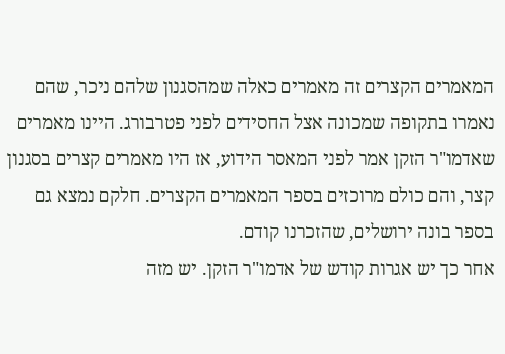המאמרים הקצרים זה מאמרים כאלה שמהסגנון שלהם ניכר, שהם נאמרו בתקופה שמכונה אצל החסידים לפני פטרבורג. היינו מאמרים שאדמו"ר הזקן אמר לפני המאסר הידוע, אז היו מאמרים קצרים בסגנון קצר, והם כולם מרוכזים בספר המאמרים הקצרים. חלקם נמצא גם בספר בונה ירושלים, שהזכרנו קודם.
אחר כך יש אגרות קודש של אדמו"ר הזקן. יש מזה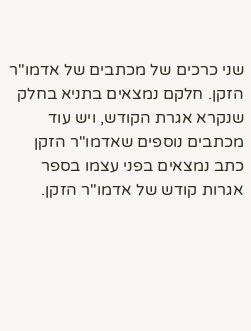שני כרכים של מכתבים של אדמו"ר הזקן. חלקם נמצאים בתניא בחלק שנקרא אגרת הקודש, ויש עוד מכתבים נוספים שאדמו"ר הזקן כתב נמצאים בפני עצמו בספר אגרות קודש של אדמו"ר הזקן.